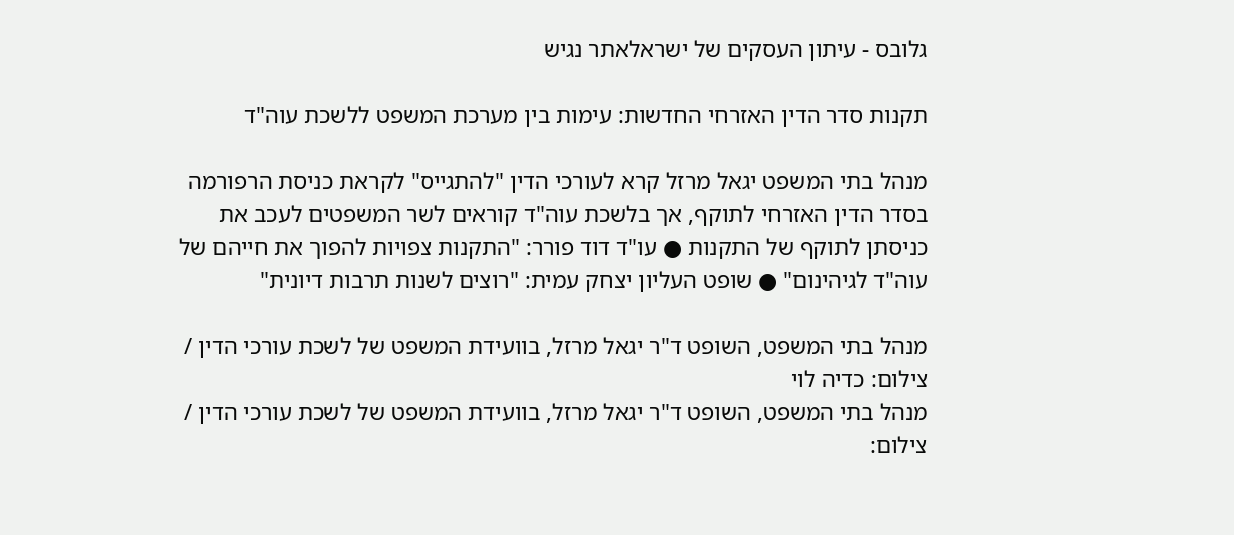גלובס - עיתון העסקים של ישראלאתר נגיש

תקנות סדר הדין האזרחי החדשות: עימות בין מערכת המשפט ללשכת עוה"ד

מנהל בתי המשפט יגאל מרזל קרא לעורכי הדין "להתגייס" לקראת כניסת הרפורמה בסדר הדין האזרחי לתוקף, אך בלשכת עוה"ד קוראים לשר המשפטים לעכב את כניסתן לתוקף של התקנות ● עו"ד דוד פורר: "התקנות צפויות להפוך את חייהם של עוה"ד לגיהינום" ● שופט העליון יצחק עמית: "רוצים לשנות תרבות דיונית"

מנהל בתי המשפט, השופט ד"ר יגאל מרזל, בוועידת המשפט של לשכת עורכי הדין / צילום: כדיה לוי
מנהל בתי המשפט, השופט ד"ר יגאל מרזל, בוועידת המשפט של לשכת עורכי הדין / צילום: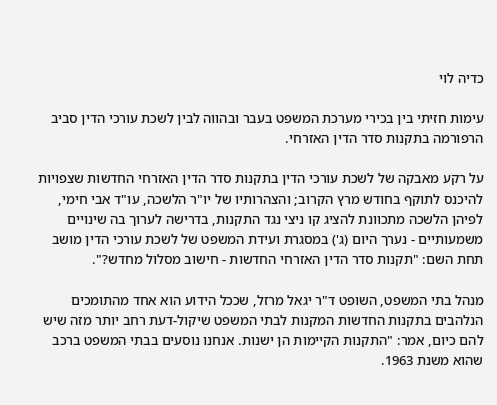כדיה לוי

עימות חזיתי בין בכירי מערכת המשפט בעבר ובהווה לבין לשכת עורכי הדין סביב הרפורמה בתקנות סדר הדין האזרחי.

על רקע מאבקה של לשכת עורכי הדין בתקנות סדר הדין האזרחי החדשות שצפויות להיכנס לתוקף בחודש מרץ הקרוב; והצהרותיו של יו"ר הלשכה, עו"ד אבי חימי, לפיהן הלשכה מתכוונת להציג קו ניצי נגד התקנות, בדרישה לערוך בה שינויים משמעותיים - נערך היום (ג') במסגרת ועידת המשפט של לשכת עורכי הדין מושב תחת השם: "תקנות סדר הדין האזרחי החדשות - חישוב מסלול מחדש?".

מנהל בתי המשפט, השופט ד"ר יגאל מרזל, שככל הידוע הוא אחד מהתומכים הנלהבים בתקנות החדשות המקנות לבתי המשפט שיקול-דעת רחב יותר מזה שיש להם כיום, אמר: "התקנות הקיימות הן ישנות. אנחנו נוסעים בבתי המשפט ברכב שהוא משנת 1963.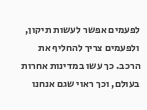לפעמים אפשר לעשות תיקון, ולפעמים צריך להחליף את הרכב. כך עשו במדינות אחרות בעולם, וכך ראוי שגם אנחנו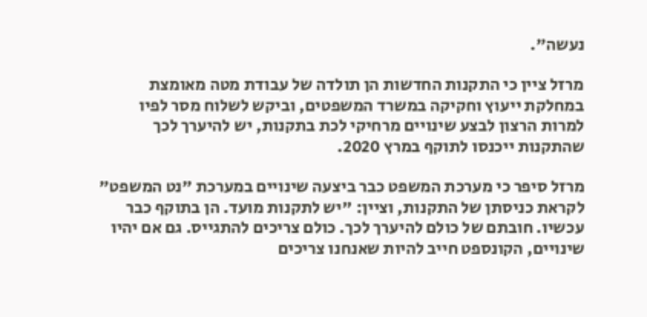נעשה".

מרזל ציין כי התקנות החדשות הן תולדה של עבודת מטה מאומצת במחלקת ייעוץ וחקיקה במשרד המשפטים, וביקש לשלוח מסר לפיו למרות הרצון לבצע שינויים מרחיקי לכת בתקנות, יש להיערך לכך שהתקנות ייכנסו לתוקף במרץ 2020.

מרזל סיפר כי מערכת המשפט כבר ביצעה שינויים במערכת "נט המשפט" לקראת כניסתן של התקנות, וציין: "יש לתקנות מועד. הן בתוקף כבר עכשיו. חובתם של כולם להיערך לכך. כולם צריכים להתגייס. גם אם יהיו שינויים, הקונספט חייב להיות שאנחנו צריכים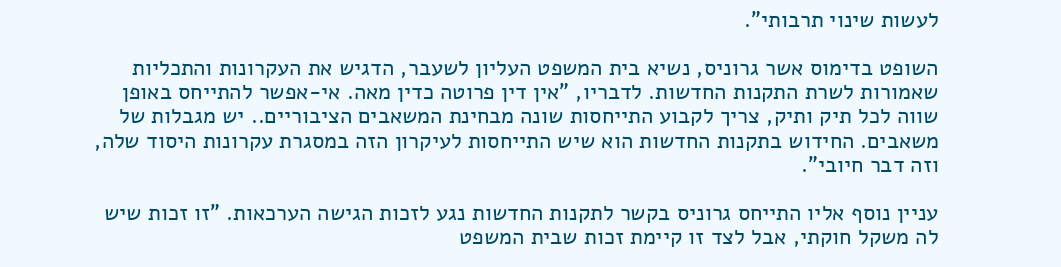לעשות שינוי תרבותי".

השופט בדימוס אשר גרוניס, נשיא בית המשפט העליון לשעבר, הדגיש את העקרונות והתכליות שאמורות לשרת התקנות החדשות. לדבריו, "אין דין פרוטה כדין מאה. אי-אפשר להתייחס באופן שווה לכל תיק ותיק, צריך לקבוע התייחסות שונה מבחינת המשאבים הציבוריים.. יש מגבלות של משאבים. החידוש בתקנות החדשות הוא שיש התייחסות לעיקרון הזה במסגרת עקרונות היסוד שלה, וזה דבר חיובי".

עניין נוסף אליו התייחס גרוניס בקשר לתקנות החדשות נגע לזכות הגישה הערכאות. "זו זכות שיש לה משקל חוקתי, אבל לצד זו קיימת זכות שבית המשפט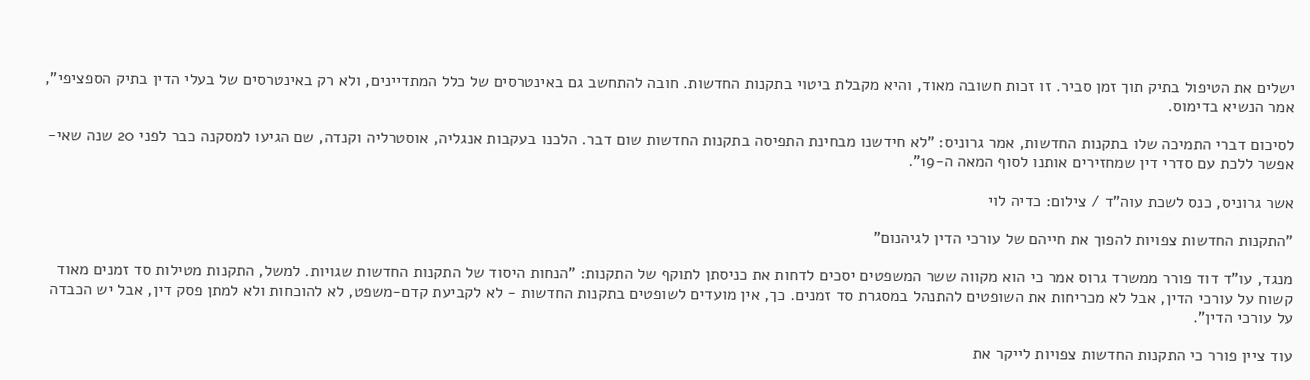ישלים את הטיפול בתיק תוך זמן סביר. זו זכות חשובה מאוד, והיא מקבלת ביטוי בתקנות החדשות. חובה להתחשב גם באינטרסים של כלל המתדיינים, ולא רק באינטרסים של בעלי הדין בתיק הספציפי", אמר הנשיא בדימוס.

לסיכום דברי התמיכה שלו בתקנות החדשות, אמר גרוניס: "לא חידשנו מבחינת התפיסה בתקנות החדשות שום דבר. הלכנו בעקבות אנגליה, אוסטרליה וקנדה, שם הגיעו למסקנה כבר לפני 20 שנה שאי-אפשר ללכת עם סדרי דין שמחזירים אותנו לסוף המאה ה-19".

אשר גרוניס, כנס לשכת עוה"ד / צילום: כדיה לוי

"התקנות החדשות צפויות להפוך את חייהם של עורכי הדין לגיהנום"

מנגד, עו"ד דוד פורר ממשרד גרוס אמר כי הוא מקווה ששר המשפטים יסכים לדחות את כניסתן לתוקף של התקנות: "הנחות היסוד של התקנות החדשות שגויות. למשל, התקנות מטילות סד זמנים מאוד קשוח על עורכי הדין, אבל לא מכריחות את השופטים להתנהל במסגרת סד זמנים. כך, אין מועדים לשופטים בתקנות החדשות - לא לקביעת קדם-משפט, לא להוכחות ולא למתן פסק דין, אבל יש הכבדה על עורכי הדין".

עוד ציין פורר כי התקנות החדשות צפויות לייקר את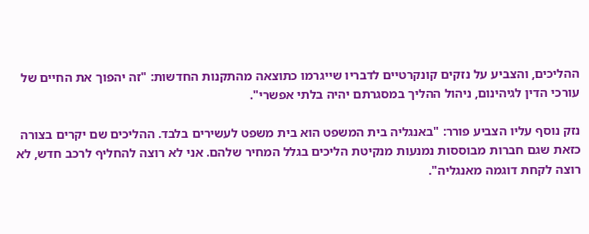ההליכים, והצביע על נזקים קונקרטיים לדבריו שייגרמו כתוצאה מהתקנות החדשות: "זה יהפוך את החיים של עורכי הדין לגיהינום, ניהול ההליך במסגרתם יהיה בלתי אפשרי".

נזק נוסף עליו הצביע פורר: "באנגליה בית המשפט הוא בית משפט לעשירים בלבד. ההליכים שם יקרים בצורה כזאת שגם חברות מבוססות נמנעות מנקיטת הליכים בגלל המחיר שלהם. אני לא רוצה להחליף לרכב חדש, לא רוצה לקחת דוגמה מאנגליה".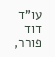עו"ד דוד פורר,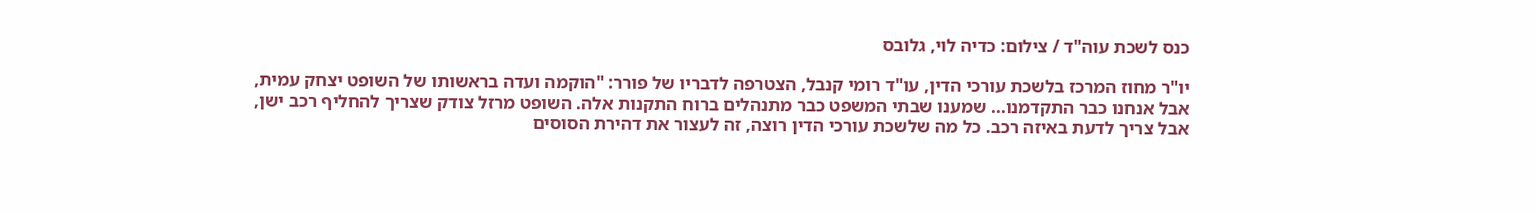כנס לשכת עוה"ד / צילום: כדיה לוי, גלובס

יו"ר מחוז המרכז בלשכת עורכי הדין, עו"ד רומי קנבל, הצטרפה לדבריו של פורר: "הוקמה ועדה בראשותו של השופט יצחק עמית, אבל אנחנו כבר התקדמנו... שמענו שבתי המשפט כבר מתנהלים ברוח התקנות אלה. השופט מרזל צודק שצריך להחליף רכב ישן, אבל צריך לדעת באיזה רכב. כל מה שלשכת עורכי הדין רוצה, זה לעצור את דהירת הסוסים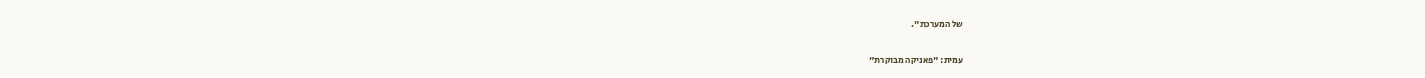של המערכת".

עמית: "פאניקה מבוקרת"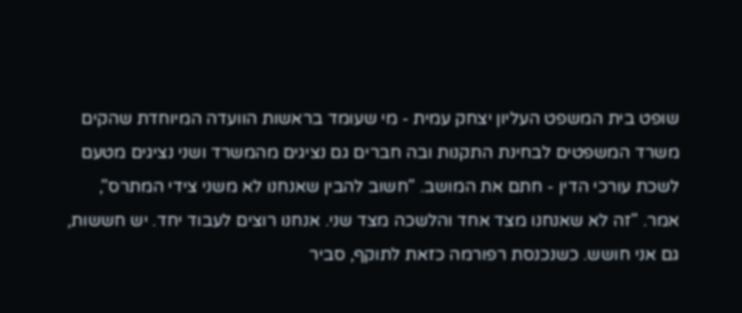שופט בית המשפט העליון יצחק עמית - מי שעומד בראשות הוועדה המיוחדת שהקים משרד המשפטים לבחינת התקנות ובה חברים גם נציגים מהמשרד ושני נציגים מטעם לשכת עורכי הדין - חתם את המושב. "חשוב להבין שאנחנו לא משני צידי המתרס", אמר. "זה לא שאנחנו מצד אחד והלשכה מצד שני. אנחנו רוצים לעבוד יחד. יש חששות, גם אני חושש. כשנכנסת רפורמה כזאת לתוקף, סביר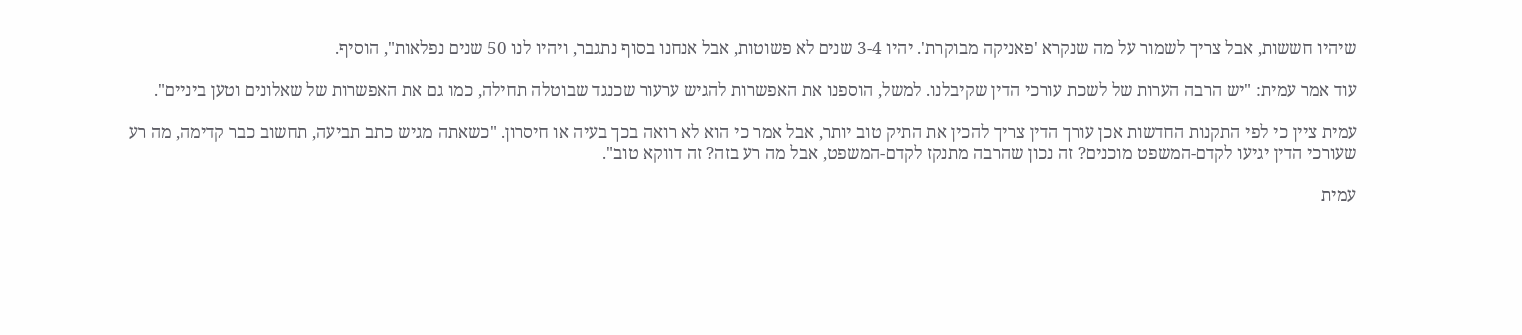שיהיו חששות, אבל צריך לשמור על מה שנקרא 'פאניקה מבוקרת'. יהיו 3-4 שנים לא פשוטות, אבל אנחנו בסוף נתגבר, ויהיו לנו 50 שנים נפלאות", הוסיף.

עוד אמר עמית: "יש הרבה הערות של לשכת עורכי הדין שקיבלנו. למשל, הוספנו את האפשרות להגיש ערעור שכנגד שבוטלה תחילה, כמו גם את האפשרות של שאלונים וטען ביניים".

עמית ציין כי לפי התקנות החדשות אכן עורך הדין צריך להכין את התיק טוב יותר, אבל אמר כי הוא לא רואה בכך בעיה או חיסרון. "כשאתה מגיש כתב תביעה, תחשוב כבר קדימה, מה רע שעורכי הדין יגיעו לקדם-המשפט מוכנים? זה נכון שהרבה מתנקז לקדם-המשפט, אבל מה רע בזה? זה דווקא טוב".

עמית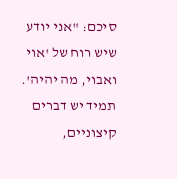סיכם: "אני יודע שיש רוח של 'אוי ואבוי, מה יהיה'. תמיד יש דברים קיצוניים,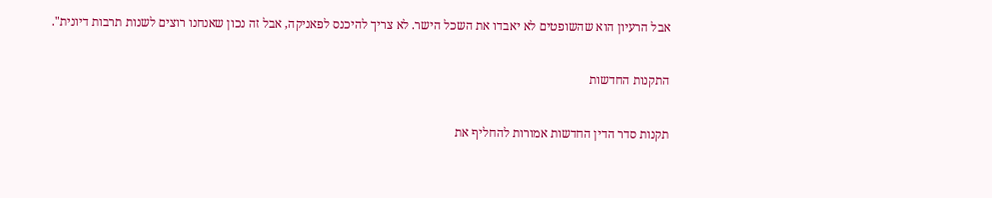אבל הרעיון הוא שהשופטים לא יאבדו את השכל הישר. לא צריך להיכנס לפאניקה, אבל זה נכון שאנחנו רוצים לשנות תרבות דיונית".

התקנות החדשות

תקנות סדר הדין החדשות אמורות להחליף את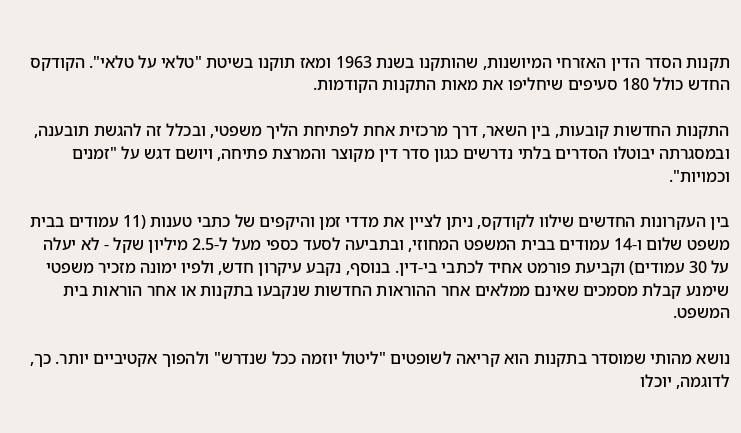תקנות הסדר הדין האזרחי המיושנות, שהותקנו בשנת 1963 ומאז תוקנו בשיטת "טלאי על טלאי". הקודקס החדש כולל 180 סעיפים שיחליפו את מאות התקנות הקודמות.

התקנות החדשות קובעות, בין השאר, דרך מרכזית אחת לפתיחת הליך משפטי, ובכלל זה להגשת תובענה, ובמסגרתה יבוטלו הסדרים בלתי נדרשים כגון סדר דין מקוצר והמרצת פתיחה, ויושם דגש על "זמנים וכמויות".

בין העקרונות החדשים שילוו לקודקס, ניתן לציין את מדדי זמן והיקפים של כתבי טענות (11 עמודים בבית משפט שלום ו-14 עמודים בבית המשפט המחוזי, ובתביעה לסעד כספי מעל ל-2.5 מיליון שקל - לא יעלה על 30 עמודים) וקביעת פורמט אחיד לכתבי בי-דין. בנוסף, נקבע עיקרון חדש, ולפיו ימונה מזכיר משפטי שימנע קבלת מסמכים שאינם ממלאים אחר ההוראות החדשות שנקבעו בתקנות או אחר הוראות בית המשפט.

נושא מהותי שמוסדר בתקנות הוא קריאה לשופטים "ליטול יוזמה ככל שנדרש" ולהפוך אקטיביים יותר. כך, לדוגמה, יוכלו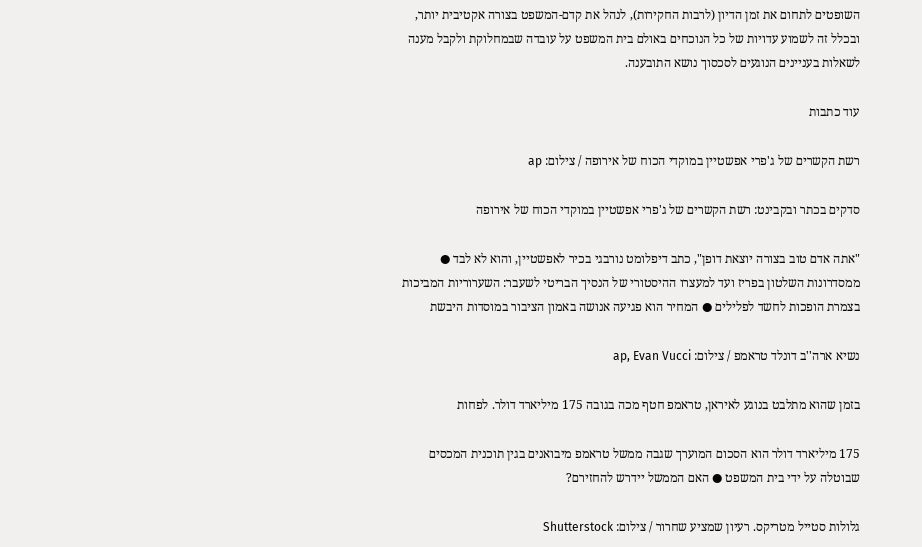השופטים לתחום את זמן הדיון (לרבות החקירות), לנהל את קדם-המשפט בצורה אקטיבית יותר, ובכלל זה לשמוע עדויות של כל הנוכחים באולם בית המשפט על עובדה שבמחלוקת ולקבל מענה לשאלות בעניינים הנוגעים לסכסוך נושא התובענה.

עוד כתבות

רשת הקשרים של ג'פרי אפשטיין במוקדי הכוח של אירופה / צילום: ap

סדקים בכתר ובקבינט: רשת הקשרים של ג'פרי אפשטיין במוקדי הכוח של אירופה

"אתה אדם טוב בצורה יוצאת דופן", כתב דיפלומט נורבגי בכיר לאפשטיין, והוא לא לבד ● ממסדרונות השלטון בפריז ועד למעצרו ההיסטורי של הנסיך הבריטי לשעבר: השערוריות המביכות בצמרת הופכות לחשד לפלילים ● המחיר הוא פגיעה אנושה באמון הציבור במוסדות היבשת

נשיא ארה''ב דונלד טראמפ / צילום: ap, Evan Vucci

בזמן שהוא מתלבט בנוגע לאיראן, טראמפ חטף מכה בגובה 175 מיליארד דולר. לפחות

175 מיליארד דולר הוא הסכום המוערך שגבה ממשל טראמפ מיבואנים בגין תוכנית המכסים שבוטלה על ידי בית המשפט ● האם הממשל יידרש להחזירם?

גלולות סטייל מטריקס. רעיון שמציע שחרור / צילום: Shutterstock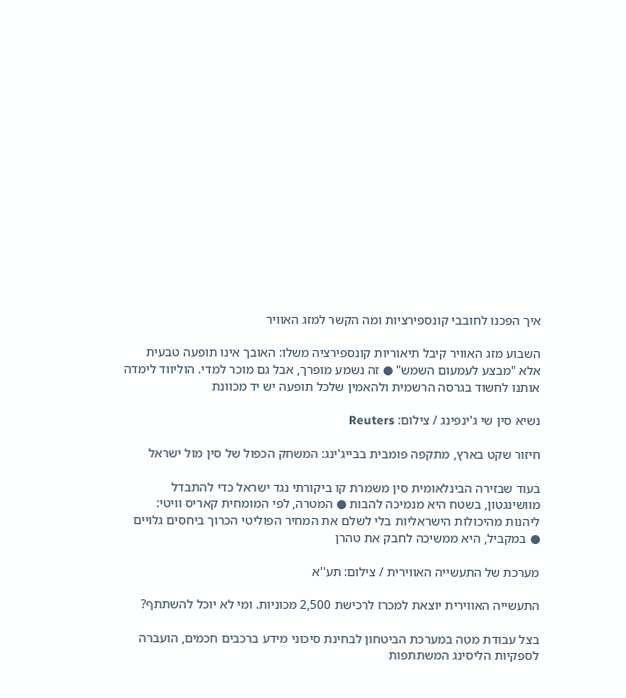איך הפכנו לחובבי קונספירציות ומה הקשר למזג האוויר

השבוע מזג האוויר קיבל תיאוריות קונספירציה משלו: האובך אינו תופעה טבעית אלא "מבצע לעמעום השמש" ● זה נשמע מופרך, אבל גם מוכר למדי. הוליווד לימדה אותנו לחשוד בגרסה הרשמית ולהאמין שלכל תופעה יש יד מכוונת

נשיא סין שי ג'ינפינג / צילום: Reuters

חיזור שקט בארץ, מתקפה פומבית בבייג'ינג: המשחק הכפול של סין מול ישראל

בעוד שבזירה הבינלאומית סין משמרת קו ביקורתי נגד ישראל כדי להתבדל מוושינגטון, בשטח היא מנמיכה להבות ● המטרה, לפי המומחית קאריס וויטי: ליהנות מהיכולות הישראליות בלי לשלם את המחיר הפוליטי הכרוך ביחסים גלויים ● במקביל, היא ממשיכה לחבק את טהרן

מערכת של התעשייה האווירית / צילום: תע''א

התעשייה האווירית יוצאת למכרז לרכישת 2,500 מכוניות. ומי לא יוכל להשתתף?

בצל עבודת מטה במערכת הביטחון לבחינת סיכוני מידע ברכבים חכמים, הועברה לספקיות הליסינג המשתתפות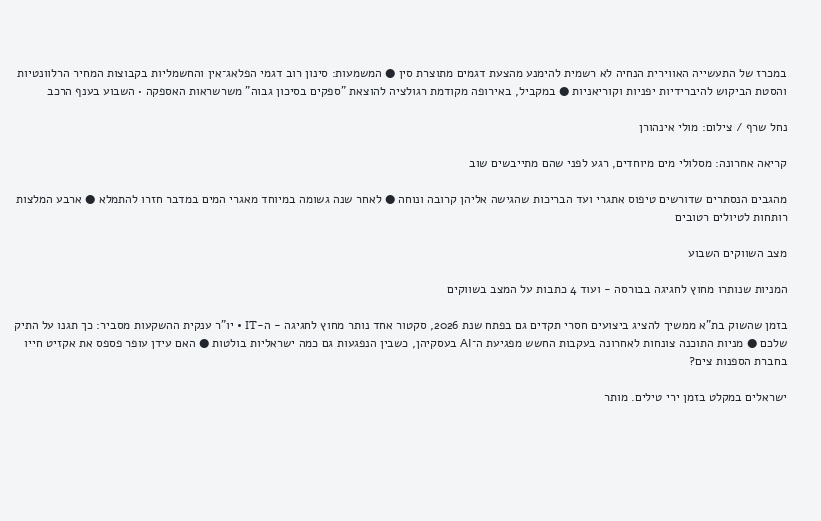במכרז של התעשייה האווירית הנחיה לא רשמית להימנע מהצעת דגמים מתוצרת סין ● המשמעות: סינון רוב דגמי הפלאג־אין והחשמליות בקבוצות המחיר הרלוונטיות והסטת הביקוש להיברידיות יפניות וקוריאניות ● במקביל, באירופה מקודמת רגולציה להוצאת "ספקים בסיכון גבוה" משרשראות האספקה • השבוע בענף הרכב

נחל שרף / צילום: מולי אינהורן

קריאה אחרונה: מסלולי מים מיוחדים, רגע לפני שהם מתייבשים שוב

מהגבים הנסתרים שדורשים טיפוס אתגרי ועד הבריכות שהגישה אליהן קרובה ונוחה ● לאחר שנה גשומה במיוחד מאגרי המים במדבר חזרו להתמלא ● ארבע המלצות רותחות לטיולים רטובים

מצב השווקים השבוע

המניות שנותרו מחוץ לחגיגה בבורסה - ועוד 4 כתבות על המצב בשווקים

בזמן שהשוק בת"א ממשיך להציג ביצועים חסרי תקדים גם בפתח שנת 2026, סקטור אחד נותר מחוץ לחגיגה - ה-IT • יו"ר ענקית ההשקעות מסביר: כך תגנו על התיק שלכם ● מניות התוכנה צונחות לאחרונה בעקבות החשש מפגיעת ה־AI בעסקיהן, כשבין הנפגעות גם כמה ישראליות בולטות ● האם עידן עופר פספס את אקזיט חייו בחברת הספנות צים?

ישראלים במקלט בזמן ירי טילים. מותר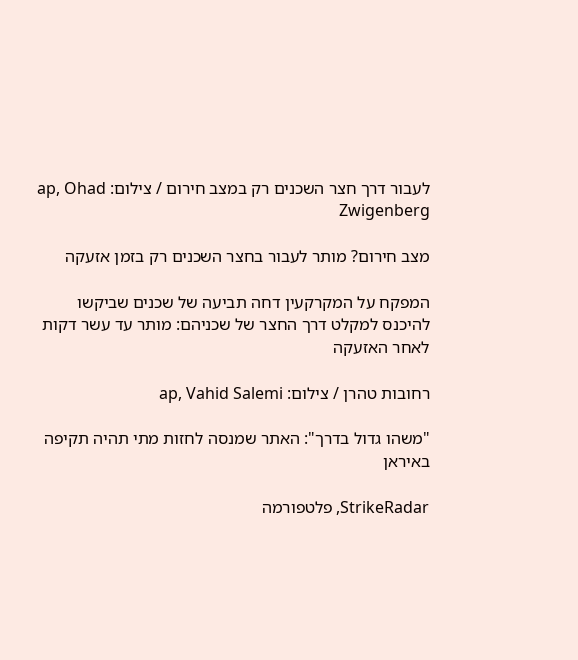לעבור דרך חצר השכנים רק במצב חירום / צילום: ap, Ohad Zwigenberg

מצב חירום? מותר לעבור בחצר השכנים רק בזמן אזעקה

המפקח על המקרקעין דחה תביעה של שכנים שביקשו להיכנס למקלט דרך החצר של שכניהם: מותר עד עשר דקות לאחר האזעקה

רחובות טהרן / צילום: ap, Vahid Salemi

"משהו גדול בדרך": האתר שמנסה לחזות מתי תהיה תקיפה באיראן

StrikeRadar, פלטפורמה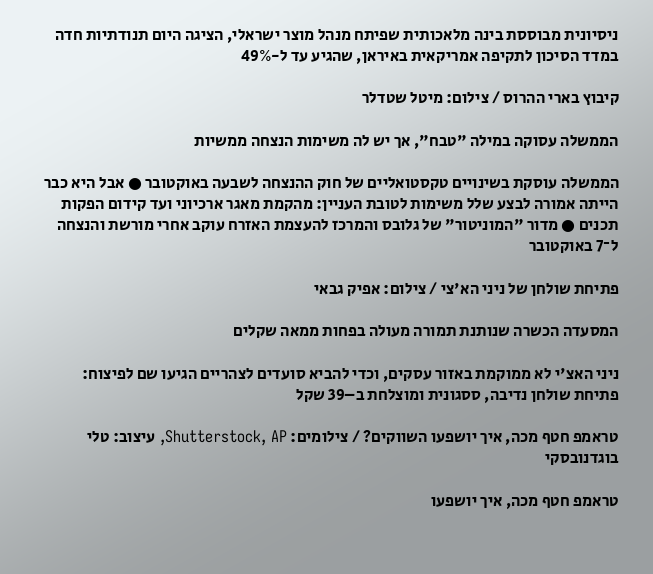ניסיונית מבוססת בינה מלאכותית שפיתח מנהל מוצר ישראלי, הציגה היום תנודתיות חדה במדד הסיכון לתקיפה אמריקאית באיראן, שהגיע עד ל-49%

קיבוץ בארי ההרוס / צילום: מיטל שטדלר

הממשלה עסוקה במילה "טבח", אך יש לה משימות הנצחה ממשיות

הממשלה עוסקת בשינויים טקסטואליים של חוק ההנצחה לשבעה באוקטובר ● אבל היא כבר הייתה אמורה לבצע שלל משימות לטובת העניין: מהקמת מאגר ארכיוני ועד קידום הפקות תכנים ● מדור "המוניטור" של גלובס והמרכז להעצמת האזרח עוקב אחרי מורשת והנצחה ל־7 באוקטובר

פתיחת שולחן של ניני הא'צי / צילום: אפיק גבאי

המסעדה הכשרה שנותנת תמורה מעולה בפחות ממאה שקלים

ניני האצ'י לא ממוקמת באזור עסקים, וכדי להביא סועדים לצהריים הגיעו שם לפיצוח: פתיחת שולחן נדיבה, ססגונית ומוצלחת ב–39 שקל

טראמפ חטף מכה, איך יושפעו השווקים? / צילומים: Shutterstock, AP, עיצוב: טלי בוגדנובסקי

טראמפ חטף מכה, איך יושפעו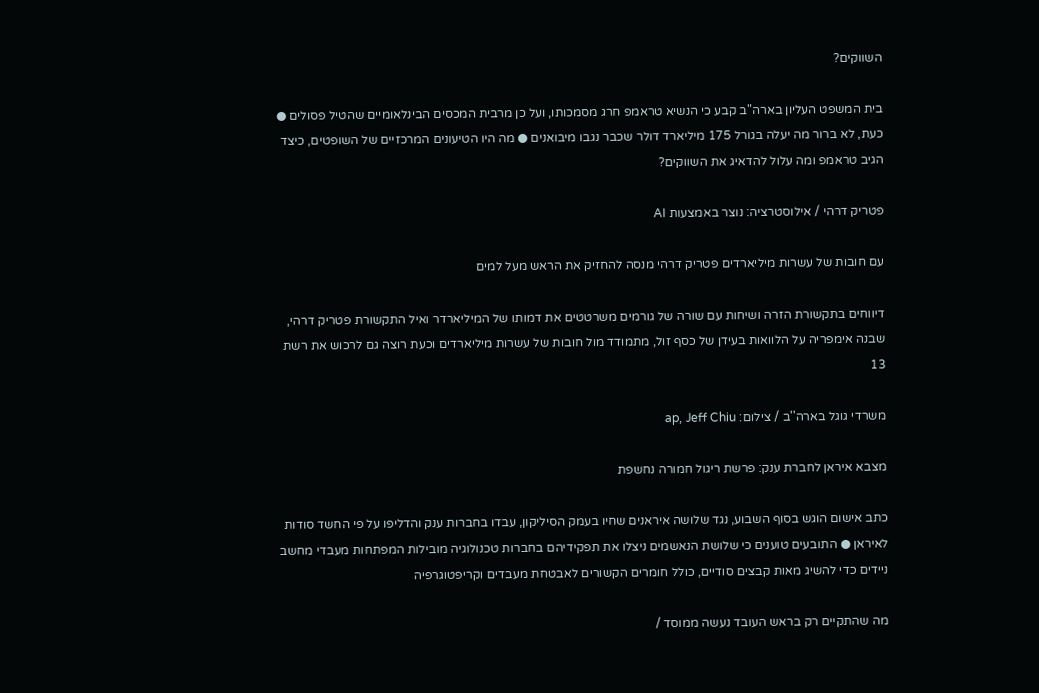השווקים?

בית המשפט העליון בארה"ב קבע כי הנשיא טראמפ חרג מסמכותו, ועל כן מרבית המכסים הבינלאומיים שהטיל פסולים ● כעת, לא ברור מה יעלה בגורל 175 מיליארד דולר שכבר נגבו מיבואנים ● מה היו הטיעונים המרכזיים של השופטים, כיצד הגיב טראמפ ומה עלול להדאיג את השווקים?

פטריק דרהי / אילוסטרציה: נוצר באמצעות AI

עם חובות של עשרות מיליארדים פטריק דרהי מנסה להחזיק את הראש מעל למים

דיווחים בתקשורת הזרה ושיחות עם שורה של גורמים משרטטים את דמותו של המיליארדר ואיל התקשורת פטריק דרהי, שבנה אימפריה על הלוואות בעידן של כסף זול, מתמודד מול חובות של עשרות מיליארדים וכעת רוצה גם לרכוש את רשת 13

משרדי גוגל בארה''ב / צילום: ap, Jeff Chiu

מצבא איראן לחברת ענק: פרשת ריגול חמורה נחשפת

כתב אישום הוגש בסוף השבוע, נגד שלושה איראנים שחיו בעמק הסיליקון, עבדו בחברות ענק והדליפו על פי החשד סודות לאיראן ● התובעים טוענים כי שלושת הנאשמים ניצלו את תפקידיהם בחברות טכנולוגיה מובילות המפתחות מעבדי מחשב ניידים כדי להשיג מאות קבצים סודיים, כולל חומרים הקשורים לאבטחת מעבדים וקריפטוגרפיה

מה שהתקיים רק בראש העובד נעשה ממוסד /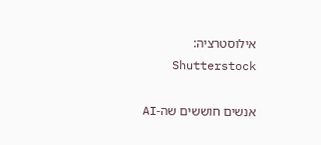אילוסטרציה: Shutterstock

אנשים חוששים שה-AI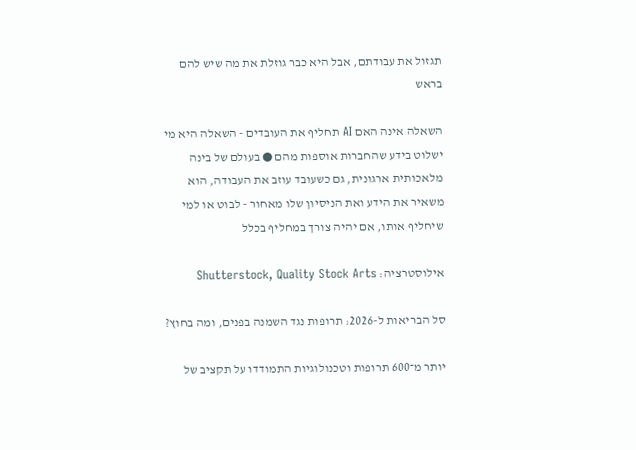תגזול את עבודתם, אבל היא כבר גוזלת את מה שיש להם בראש

השאלה אינה האם AI תחליף את העובדים - השאלה היא מי ישלוט בידע שהחברות אוספות מהם ● בעולם של בינה מלאכותית ארגונית, גם כשעובד עוזב את העבודה, הוא משאיר את הידע ואת הניסיון שלו מאחור - לבוט או למי שיחליף אותו, אם יהיה צורך במחליף בכלל

אילוסטרציה: Shutterstock, Quality Stock Arts

סל הבריאות ל-2026: תרופות נגד השמנה בפנים, ומה בחוץ?

יותר מ־600 תרופות וטכנולוגיות התמודדו על תקציב של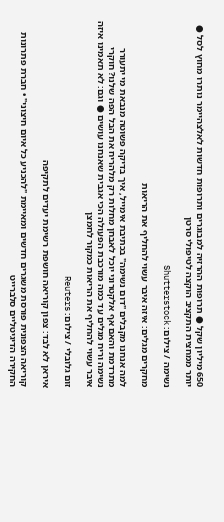650 מיליון שקל ● תרופות ההרזיה למבוגרים ותרופות חדשות לאלצהיימר נותרו מחוץ לסל ● יותר ממחצית התקציב הוקצה לטיפולי סרטן

נשימה / צילום: Shutterstock

מחקרים מגלים: איזה איבר עשוי להחליף את הריאות

למה אנחנו מקבלים "דום נשימה" בכתיבת אימייל, איך בדיקה פשוטה מנבאת מי יתעורר מתרדמת והאם אף אלקטרוני יוכל לאבחן מחלות רק מלהריח את הבל הפה שלנו? חוקרי נשימה וריח מגלים עד כמה מורכבת הפעולה הכי אגבית שאנחנו עושים ● וגם: לא תאמינו איזה איבר עשוי להחליף את הריאות כמקור לחמצן

זום גלובלי / צילום: Reuters

איראן לא לבד: צפון קוריאה חושפת רשימת יעדים לתקיפה

קוריאה הצפונית פורסת משגרים חדשים ומאיימת "להכניע כל איום חיצוני" • חברת פתרונות החקירה הדיגיטליים סלברייט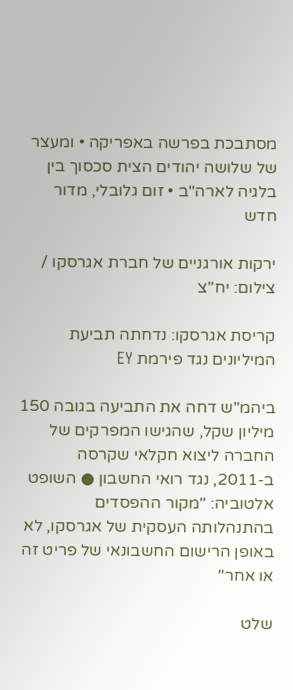מסתבכת בפרשה באפריקה • ומעצר של שלושה יהודים הצית סכסוך בין בלגיה לארה"ב • זום גלובלי, מדור חדש

ירקות אורגניים של חברת אגרסקו / צילום: יח''צ

קריסת אגרסקו: נדחתה תביעת המיליונים נגד פירמת EY

ביהמ"ש דחה את התביעה בגובה 150 מיליון שקל, שהגישו המפרקים של החברה ליצוא חקלאי שקרסה ב-2011, נגד רואי החשבון ● השופט אלטוביה: "מקור ההפסדים בהתנהלותה העסקית של אגרסקו, לא באופן הרישום החשבונאי של פריט זה או אחר"

שלט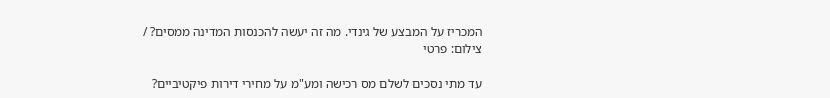המכריז על המבצע של גינדי. מה זה יעשה להכנסות המדינה ממסים? / צילום: פרטי

עד מתי נסכים לשלם מס רכישה ומע"מ על מחירי דירות פיקטיביים?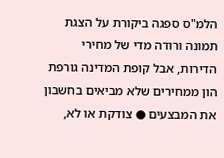הלמ"ס ספגה ביקורת על הצגת תמונה ורודה מדי של מחירי הדירות, אבל קופת המדינה גורפת הון ממחירים שלא מביאים בחשבון את המבצעים ● צודקת או לא,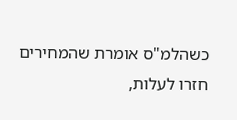כשהלמ"ס אומרת שהמחירים חזרו לעלות,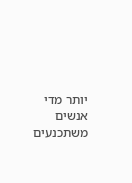יותר מדי אנשים משתכנעים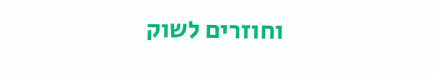וחוזרים לשוק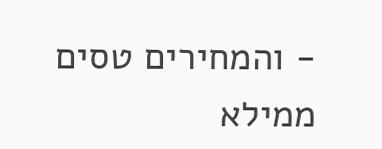- והמחירים טסים ממילא